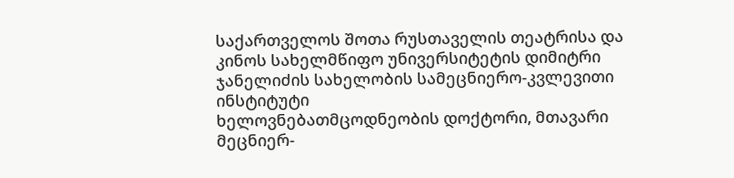საქართველოს შოთა რუსთაველის თეატრისა და კინოს სახელმწიფო უნივერსიტეტის დიმიტრი ჯანელიძის სახელობის სამეცნიერო-კვლევითი ინსტიტუტი
ხელოვნებათმცოდნეობის დოქტორი, მთავარი მეცნიერ-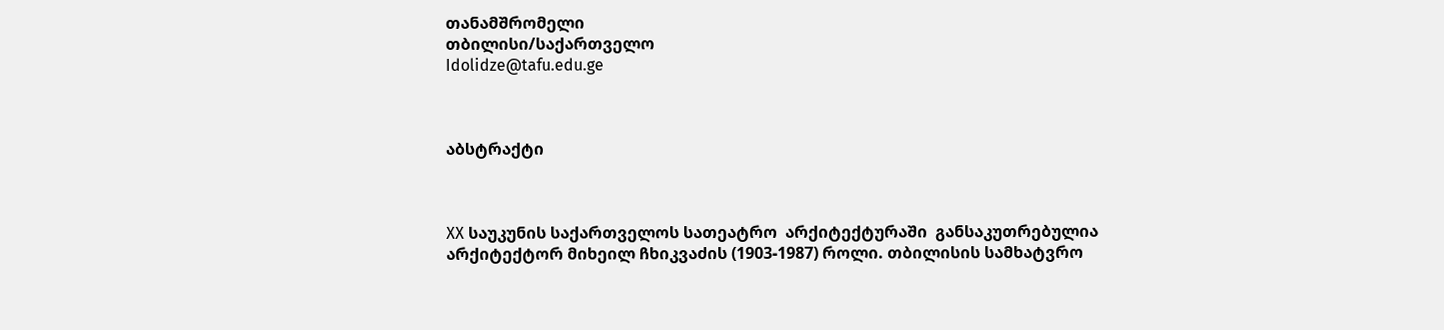თანამშრომელი
თბილისი/საქართველო
Idolidze@tafu.edu.ge



აბსტრაქტი



XX საუკუნის საქართველოს სათეატრო  არქიტექტურაში  განსაკუთრებულია არქიტექტორ მიხეილ ჩხიკვაძის (1903-1987) როლი. თბილისის სამხატვრო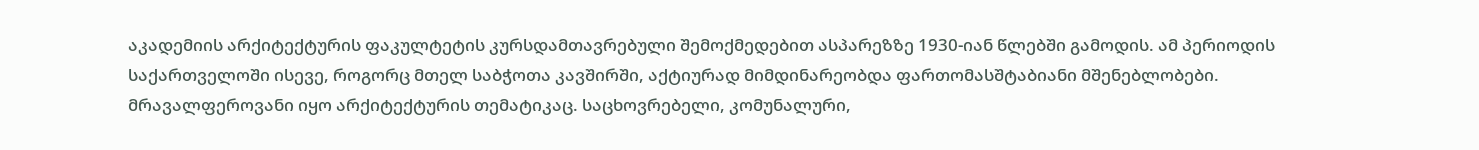აკადემიის არქიტექტურის ფაკულტეტის კურსდამთავრებული შემოქმედებით ასპარეზზე 1930-იან წლებში გამოდის. ამ პერიოდის საქართველოში ისევე, როგორც მთელ საბჭოთა კავშირში, აქტიურად მიმდინარეობდა ფართომასშტაბიანი მშენებლობები. მრავალფეროვანი იყო არქიტექტურის თემატიკაც. საცხოვრებელი, კომუნალური,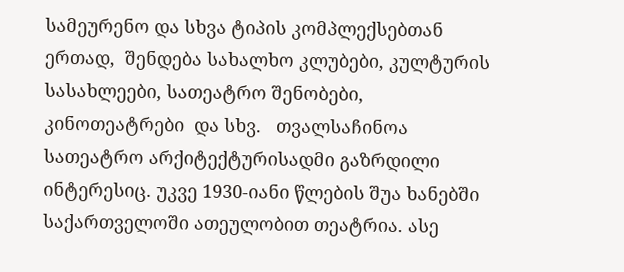სამეურენო და სხვა ტიპის კომპლექსებთან ერთად,  შენდება სახალხო კლუბები, კულტურის სასახლეები, სათეატრო შენობები, კინოთეატრები  და სხვ.   თვალსაჩინოა  სათეატრო არქიტექტურისადმი გაზრდილი ინტერესიც. უკვე 1930-იანი წლების შუა ხანებში საქართველოში ათეულობით თეატრია. ასე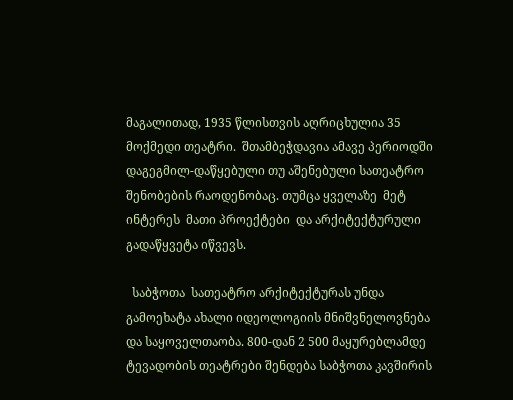მაგალითად, 1935 წლისთვის აღრიცხულია 35 მოქმედი თეატრი.  შთამბეჭდავია ამავე პერიოდში  დაგეგმილ-დაწყებული თუ აშენებული სათეატრო შენობების რაოდენობაც. თუმცა ყველაზე  მეტ  ინტერეს  მათი პროექტები  და არქიტექტურული გადაწყვეტა იწვევს.

  საბჭოთა  სათეატრო არქიტექტურას უნდა გამოეხატა ახალი იდეოლოგიის მნიშვნელოვნება და საყოველთაობა. 800-დან 2 500 მაყურებლამდე ტევადობის თეატრები შენდება საბჭოთა კავშირის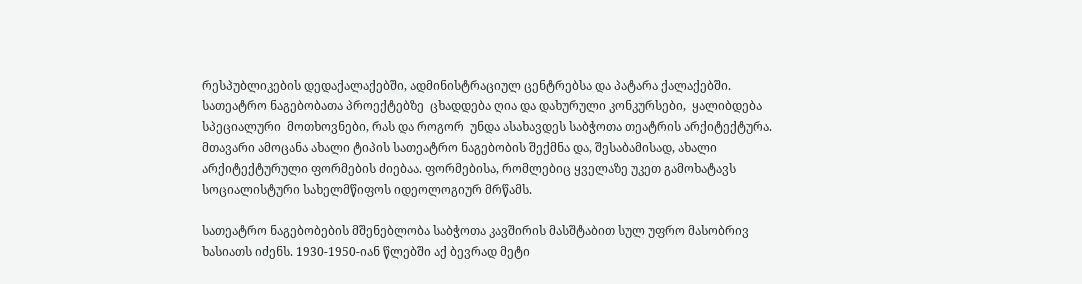რესპუბლიკების დედაქალაქებში, ადმინისტრაციულ ცენტრებსა და პატარა ქალაქებში.  სათეატრო ნაგებობათა პროექტებზე  ცხადდება ღია და დახურული კონკურსები,  ყალიბდება სპეციალური  მოთხოვნები, რას და როგორ  უნდა ასახავდეს საბჭოთა თეატრის არქიტექტურა. მთავარი ამოცანა ახალი ტიპის სათეატრო ნაგებობის შექმნა და, შესაბამისად, ახალი არქიტექტურული ფორმების ძიებაა. ფორმებისა, რომლებიც ყველაზე უკეთ გამოხატავს სოციალისტური სახელმწიფოს იდეოლოგიურ მრწამს.

სათეატრო ნაგებობების მშენებლობა საბჭოთა კავშირის მასშტაბით სულ უფრო მასობრივ ხასიათს იძენს. 1930-1950-იან წლებში აქ ბევრად მეტი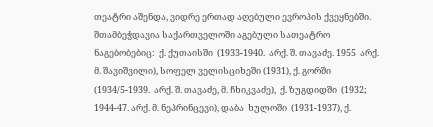თეატრი აშენდა, ვიდრე ერთად აღებული ევროპის ქვეყნებში.  შთამბეჭდავია საქართველოში აგებული სათეატრო  ნაგებობებიც:  ქ. ქუთაისში  (1933-1940.  არქ. შ. თავაძე. 1955  არქ. მ. შავიშვილი), სოფელ ველისციხეში (1931), ქ. გორში (1934/5-1939.  არქ. შ. თავაძე, მ. ჩხიკვაძე),  ქ. ზუგდიდში  (1932; 1944-47. არქ. მ. ნეპრინცევი), დაბა  ხულოში  (1931-1937), ქ.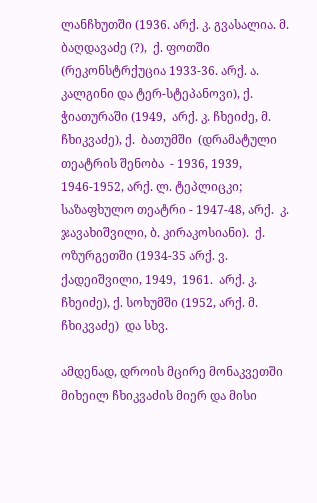ლანჩხუთში (1936. არქ. კ. გვასალია. მ. ბაღდავაძე (?),  ქ. ფოთში  (რეკონსტრქუცია 1933-36. არქ. ა. კალგინი და ტერ-სტეპანოვი), ქ. ჭიათურაში (1949,  არქ. კ. ჩხეიძე, მ. ჩხიკვაძე), ქ.  ბათუმში  (დრამატული თეატრის შენობა  - 1936, 1939, 1946-1952, არქ. ლ. ტეპლიცკი;  საზაფხულო თეატრი - 1947-48, არქ.  კ. ჯავახიშვილი, ბ. კირაკოსიანი).  ქ.  ოზურგეთში (1934-35 არქ. ვ. ქადეიშვილი, 1949,  1961.  არქ. კ. ჩხეიძე), ქ. სოხუმში (1952, არქ. მ. ჩხიკვაძე)  და სხვ.

ამდენად, დროის მცირე მონაკვეთში მიხეილ ჩხიკვაძის მიერ და მისი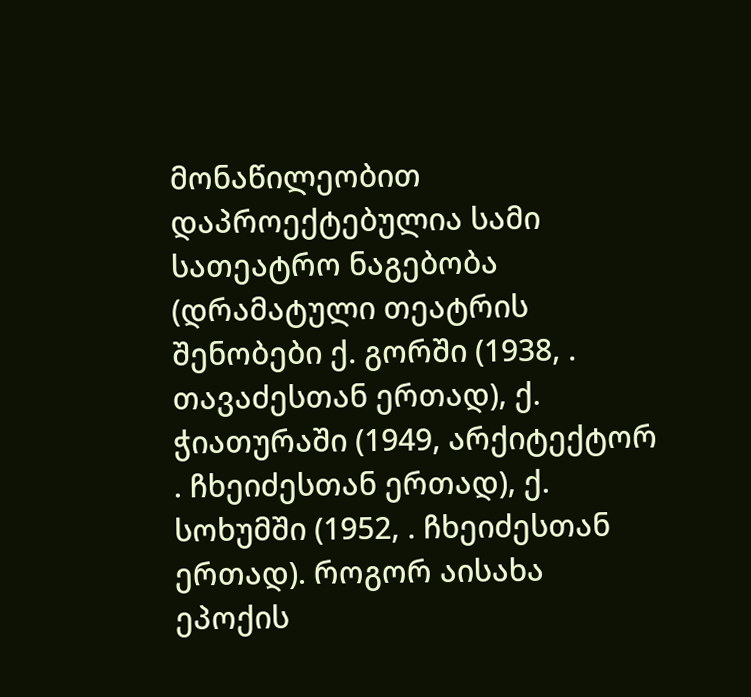მონაწილეობით დაპროექტებულია სამი სათეატრო ნაგებობა  (დრამატული თეატრის შენობები ქ. გორში (1938, . თავაძესთან ერთად), ქ. ჭიათურაში (1949, არქიტექტორ . ჩხეიძესთან ერთად), ქ. სოხუმში (1952, . ჩხეიძესთან ერთად). როგორ აისახა ეპოქის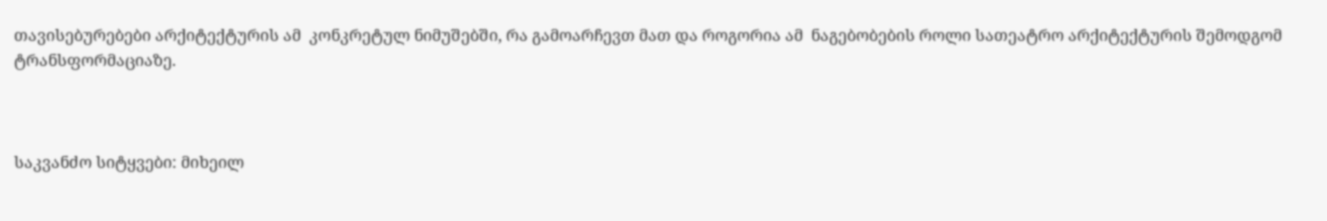თავისებურებები არქიტექტურის ამ  კონკრეტულ ნიმუშებში, რა გამოარჩევთ მათ და როგორია ამ  ნაგებობების როლი სათეატრო არქიტექტურის შემოდგომ ტრანსფორმაციაზე.



საკვანძო სიტყვები: მიხეილ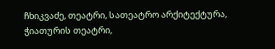ჩხიკვაძე, თეატრი, სათეატრო არქიტექტურა, ჭიათურის თეატრი,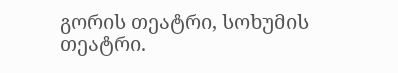გორის თეატრი, სოხუმის თეატრი.